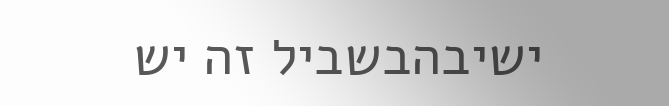ישיבהבשביל זה יש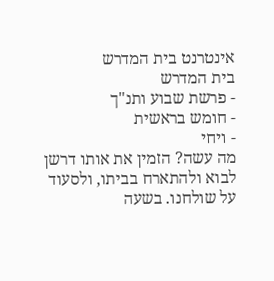אינטרנט בית המדרש
בית המדרש
- פרשת שבוע ותנ"ך
- חומש בראשית
- ויחי
מה עשה? הזמין את אותו דרשן לבוא ולהתארח בביתו, ולסעוד על שולחנו. בשעה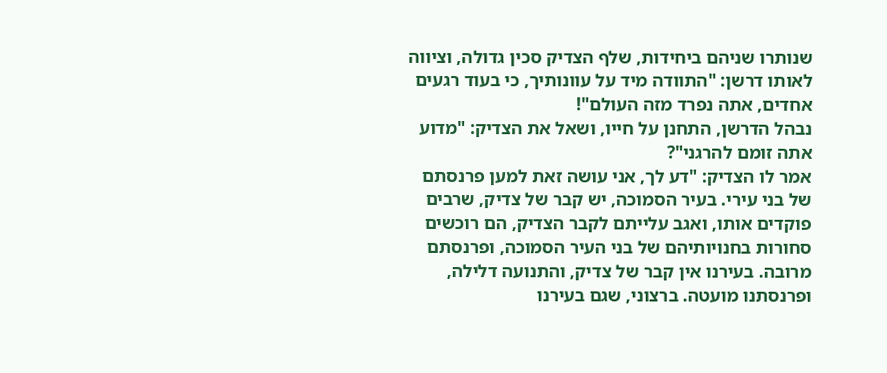שנותרו שניהם ביחידות, שלף הצדיק סכין גדולה, וציווה לאותו דרשן: "התוודה מיד על עוונותיך, כי בעוד רגעים אחדים, אתה נפרד מזה העולם"!
נבהל הדרשן, התחנן על חייו, ושאל את הצדיק: "מדוע אתה זומם להרגני"?
אמר לו הצדיק: "דע לך, אני עושה זאת למען פרנסתם של בני עירי. בעיר הסמוכה, יש קבר של צדיק, שרבים פוקדים אותו, ואגב עלייתם לקבר הצדיק, הם רוכשים סחורות בחנויותיהם של בני העיר הסמוכה, ופרנסתם מרובה. בעירנו אין קבר של צדיק, והתנועה דלילה, ופרנסתנו מועטה. ברצוני, שגם בעירנו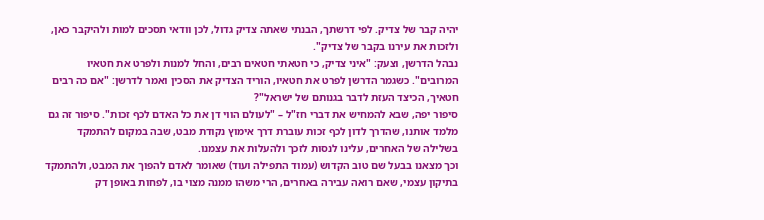יהיה קבר של צדיק. לפי דרשתך, הבנתי שאתה צדיק גדול, לכן וודאי תסכים למות ולהיקבר כאן, ולזכות את עירנו בקבר של צדיק".
נבהל הדרשן, וצעק: "איני צדיק, כי חטאתי חטאים רבים, והחל למנות ולפרט את חטאיו המרובים". כשגמר הדרשן לפרט את חטאיו, הוריד הצדיק את הסכין ואמר לדרשן: "אם כה רבים חטאיך, הכיצד העזת לדבר בגנותם של ישראל"?
סיפור יפה, שבא להמחיש את דברי חז"ל – "לעולם הווי דן את כל האדם לכף זכות". סיפור זה גם מלמד אותנו, שהדרך לדון לכף זכות עוברת דרך אימוץ נקודת מבט, שבה במקום להתמקד בשלילה של האחרים, עלינו לנסות לזכך ולהעלות את עצמנו.
וכך מצאנו בבעל שם טוב הקדוש (עמוד התפילה ועוד) שאומר לאדם להפוך את המבט, ולהתמקד בתיקון עצמי, שאם רואה עבירה באחרים, הרי משהו ממנה מצוי בו, לפחות באופן דק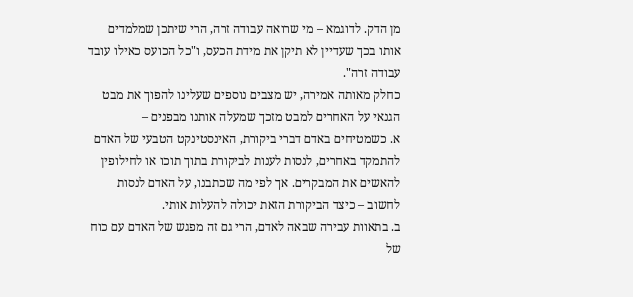מן הדק. לדוגמא – מי שרואה עבודה זרה, הרי שיתכן שמלמדים אותו בכך שעדיין לא תיקן את מידת הכעס, ו"כל הכועס כאילו עובד עבודה זרה".
כחלק מאותה אמירה, יש מצבים נוספים שעלינו להפוך את מבט הגנאי על האחרים למבט מזכך שמעלה אותנו מבפנים –
א. כשמטיחים באדם דברי ביקורת, האינסטינקט הטבעי של האדם להתמקד באחרים, לנסות לענות לביקורת בתוך תוכו או לחילופין להאשים את המבקרים. אך לפי מה שכתבנו, על האדם לנסות לחשוב – כיצד הביקורת הזאת יכולה להעלות אותי.
ב. בתאוות עבירה שבאה לאדם, הרי גם זה מפגש של האדם עם כוח של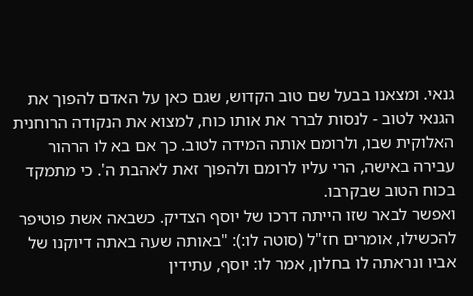גנאי. ומצאנו בבעל שם טוב הקדוש, שגם כאן על האדם להפוך את הגנאי לטוב - לנסות לברר את אותו כוח, למצוא את הנקודה הרוחנית האלוקית שבו, ולרומם אותה המידה לטוב. כך אם בא לו הרהור עבירה באישה, הרי עליו לרומם ולהפוך זאת לאהבת ה'. כי מתמקד בכוח הטוב שבקרבו.
ואפשר לבאר שזו הייתה דרכו של יוסף הצדיק. כשבאה אשת פוטיפר להכשילו, אומרים חז"ל (סוטה לו:): "באותה שעה באתה דיוקנו של אביו ונראתה לו בחלון, אמר לו: יוסף, עתידין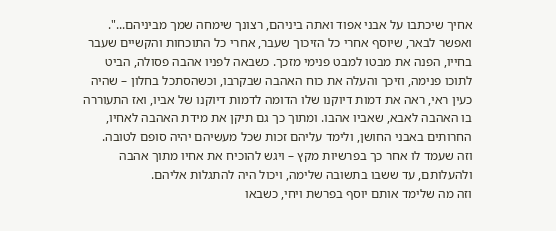אחיך שיכתבו על אבני אפוד ואתה ביניהם, רצונך שימחה שמך מביניהם...".
ואפשר לבאר, שיוסף אחרי כל הזיכוך שעבר, אחרי כל התוכחות והקשיים שעבר בחייו, הפנה את מבטו למבט פנימי מזכך. כשבאה לפניו אהבה פסולה, הביט לתוכו פנימה, וזיכך והעלה את כוח האהבה שבקרבו, וכשהסתכל בחלון – שהיה כעין ראי, ראה את דמות דיוקנו שלו הדומה לדמות דיוקנו של אביו, ואז התעוררה בו האהבה לאבא, שאביו אהבו. ומתוך כך גם תיקן את מידת האהבה לאחיו, החרותים באבני החושן, ולימד עליהם זכות שכל מעשיהם יהיה סופם לטובה.
וזה שעמד לו אחר כך בפרשיות מקץ – ויגש להוכיח את אחיו מתוך אהבה ולהעלותם, עד ששבו בתשובה שלימה, ויכול היה להתגלות אליהם.
וזה מה שלימד אותם יוסף בפרשת ויחי, כשבאו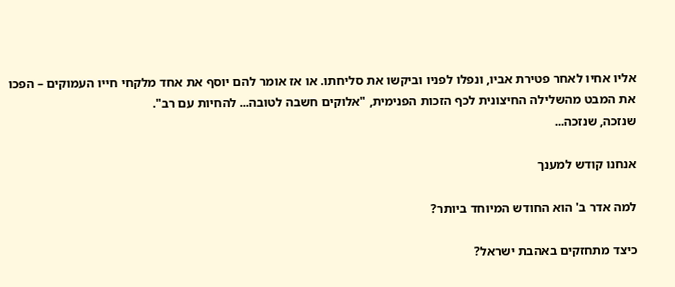אליו אחיו לאחר פטירת אביו, ונפלו לפניו וביקשו את סליחתו. או אז אומר להם יוסף את אחד מלקחי חייו העמוקים – הפכו את המבט מהשלילה החיצונית לכף הזכות הפנימית, "אלוקים חשבה לטובה... להחיות עם רב".
שנזכה, שנזכה...

אנחנו קודש למענך

למה אדר ב' הוא החודש המיוחד ביותר?

כיצד מתחזקים באהבת ישראל?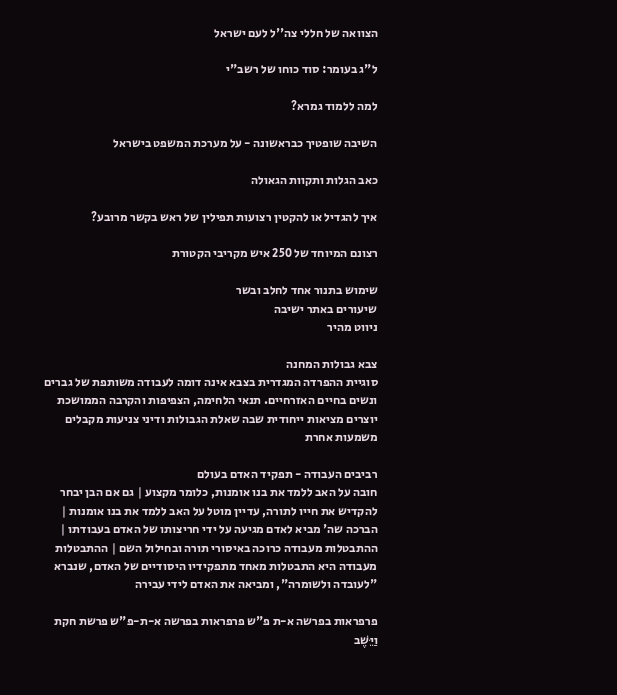הצוואה של חללי צה''ל לעם ישראל

ל"ג בעומר: סוד כוחו של רשב"י

למה ללמוד גמרא?

השיבה שופטיך כבראשונה - על מערכת המשפט בישראל

כאב הגלות ותקוות הגאולה

איך להגדיל או להקטין רצועות תפילין של ראש בקשר מרובע?

רצונם המיוחד של 250 איש מקריבי הקטורת

שימוש בתנור אחד לחלב ובשר
שיעורים באתר ישיבה
ניווט מהיר

צבא גבולות המחנה
סוגיית ההפרדה המגדרית בצבא אינה דומה לעבודה משותפת של גברים ונשים בחיים האזרחיים. תנאי הלחימה, הצפיפות והקרבה הממושכת יוצרים מציאות ייחודית שבה שאלת הגבולות ודיני צניעות מקבלים משמעות אחרת

רביבים העבודה - תפקיד האדם בעולם
חובה על האב ללמד את בנו אומנות, כלומר מקצוע | גם אם הבן יבחר להקדיש את חייו לתורה, עדיין מוטל על האב ללמד את בנו אומנות | הברכה שה' מביא לאדם מגיעה על ידי חריצותו של האדם בעבודתו | ההתבטלות מעבודה כרוכה באיסורי תורה ובחילול השם | ההתבטלות מעבודה היא התבטלות מאחד מתפקידיו היסודיים של האדם, שנברא "לעובדה ולשומרה", ומביאה את האדם לידי עבירה

פרפראות בפרשה א-ת פ"ש פרפראות בפרשה א-ת-פ"ש פרשת חקת
וַיֵּשֶׁב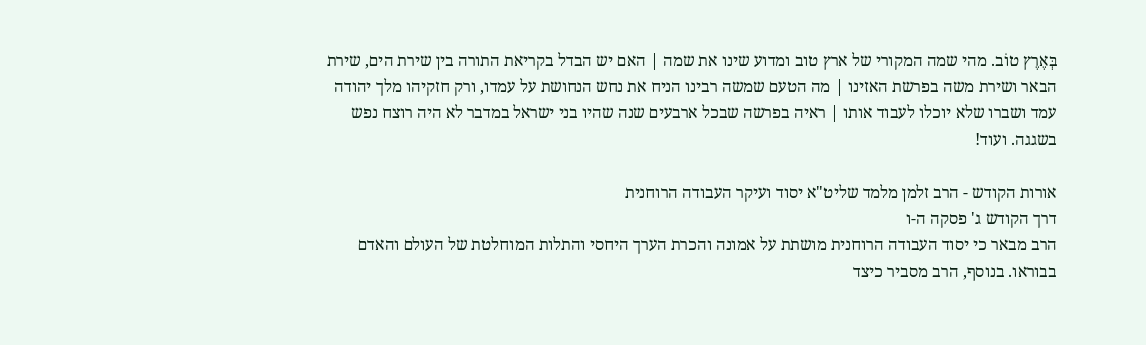בְּאֶרֶץ טוֹב. מהי שמה המקורי של ארץ טוב ומדוע שינו את שמה | האם יש הבדל בקריאת התורה בין שירת הים, שירת הבאר ושירת משה בפרשת האזינו | מה הטעם שמשה רבינו הניח את נחש הנחושת על עמדו, ורק חזקיהו מלך יהודה עמד ושברו שלא יוכלו לעבוד אותו | ראיה בפרשה שבכל ארבעים שנה שהיו בני ישראל במדבר לא היה רוצח נפש בשגגה. ועוד!

אורות הקודש - הרב זלמן מלמד שליט"א יסוד ועיקר העבודה הרוחנית
דרך הקודש ג' פסקה ה-ו
הרב מבאר כי יסוד העבודה הרוחנית מושתת על אמונה והכרת הערך היחסי והתלות המוחלטת של העולם והאדם בבוראו. בנוסף, הרב מסביר כיצד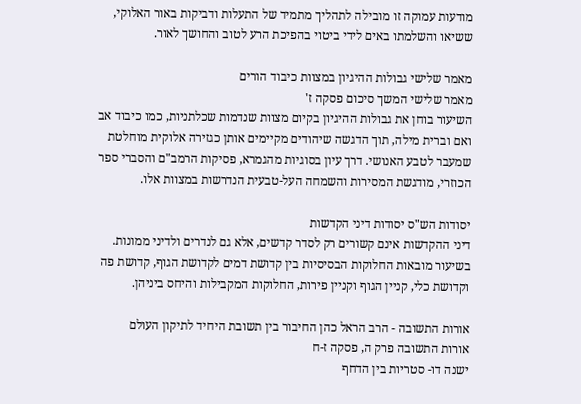מודעות עמוקה זו מובילה לתהליך מתמיד של התעלות ודביקות באור האלוקי, ששיאו והשלמתו באים לידי ביטוי בהפיכת הרע לטוב והחושך לאור.

מאמר שלישי גבולות ההיגיון במצוות כיבוד הורים
מאמר שלישי המשך סיכום פסקה ז'
השיעור בוחן את גבולות ההיגיון בקיום מצוות שנדמות שכלתניות, כמו כיבוד אב ואם וברית מילה, תוך הדגשה שיהודים מקיימים אותן כגזירה אלוקית מוחלטת שמעבר לטבע האנושי. דרך עיון בסוגיות מהגמרא, פסיקות הרמב"ם והסברי ספר הכוזרי, מודגשת המסירות והשמחה העל-טבעית הנדרשות במצוות אלו.

יסודות הש"ס יסודות דיני הקדשות
דיני ההקדשות אינם קשורים רק לסדר קדשים, אלא גם לנדרים ולדיני ממונות. בשיעור מובאות החלוקות הבסיסיות בין קדושת דמים לקדושת הגוף, קדושת פה וקדושת כלי, קניין הגוף וקניין פירות, החלוקות המקבילות והיחס ביניהן.

אורות התשובה - הרב הראל כהן החיבור בין תשובת היחיד לתיקון העולם
אורות התשובה פרק ה, פסקה ז-ח
ישנה דו- סטריות בין הדחף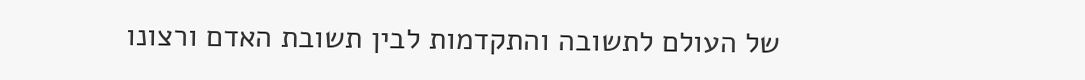של העולם לתשובה והתקדמות לבין תשובת האדם ורצונו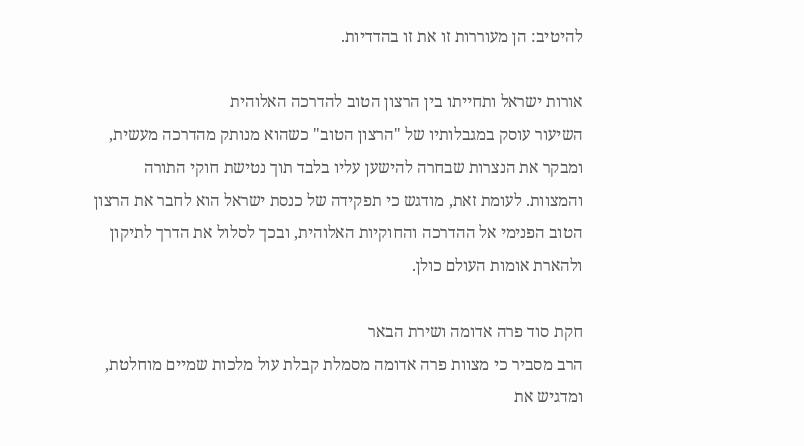להיטיב: הן מעוררות זו את זו בהדדיות.

אורות ישראל ותחייתו בין הרצון הטוב להדרכה האלוהית
השיעור עוסק במגבלותיו של "הרצון הטוב" כשהוא מנותק מהדרכה מעשית, ומבקר את הנצרות שבחרה להישען עליו בלבד תוך נטישת חוקי התורה והמצוות. לעומת זאת, מודגש כי תפקידה של כנסת ישראל הוא לחבר את הרצון הטוב הפנימי אל ההדרכה והחוקיות האלוהית, ובכך לסלול את הדרך לתיקון ולהארת אומות העולם כולן.

חקת סוד פרה אדומה ושירת הבאר
הרב מסביר כי מצוות פרה אדומה מסמלת קבלת עול מלכות שמיים מוחלטת, ומדגיש את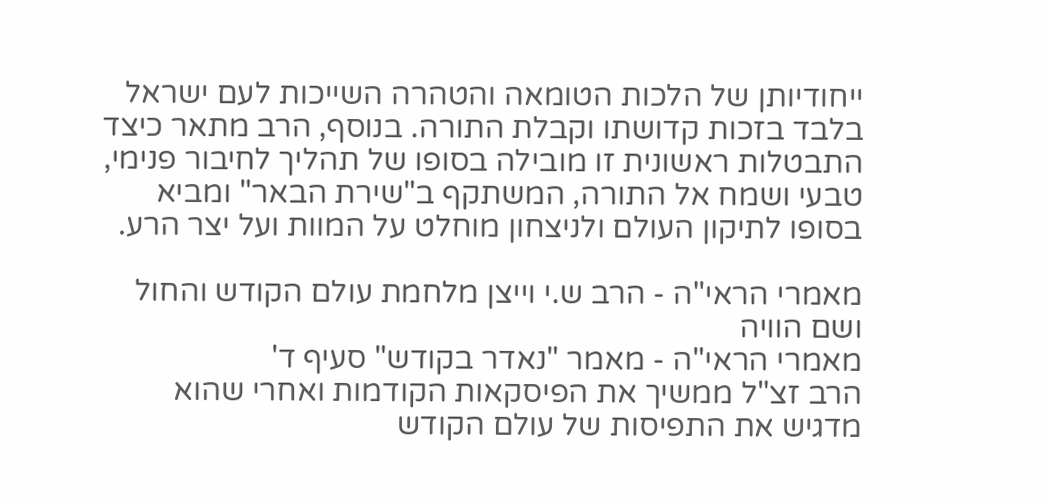ייחודיותן של הלכות הטומאה והטהרה השייכות לעם ישראל בלבד בזכות קדושתו וקבלת התורה. בנוסף, הרב מתאר כיצד התבטלות ראשונית זו מובילה בסופו של תהליך לחיבור פנימי, טבעי ושמח אל התורה, המשתקף ב"שירת הבאר" ומביא בסופו לתיקון העולם ולניצחון מוחלט על המוות ועל יצר הרע.

מאמרי הראי"ה - הרב ש.י וייצן מלחמת עולם הקודש והחול ושם הוויה
מאמרי הראי"ה - מאמר "נאדר בקודש" סעיף ד'
הרב זצ"ל ממשיך את הפיסקאות הקודמות ואחרי שהוא מדגיש את התפיסות של עולם הקודש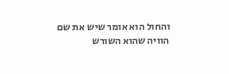והחול הוא אומר שיש את שם הוויה שהוא השורש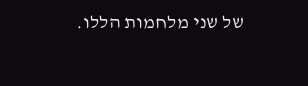של שני מלחמות הללו.